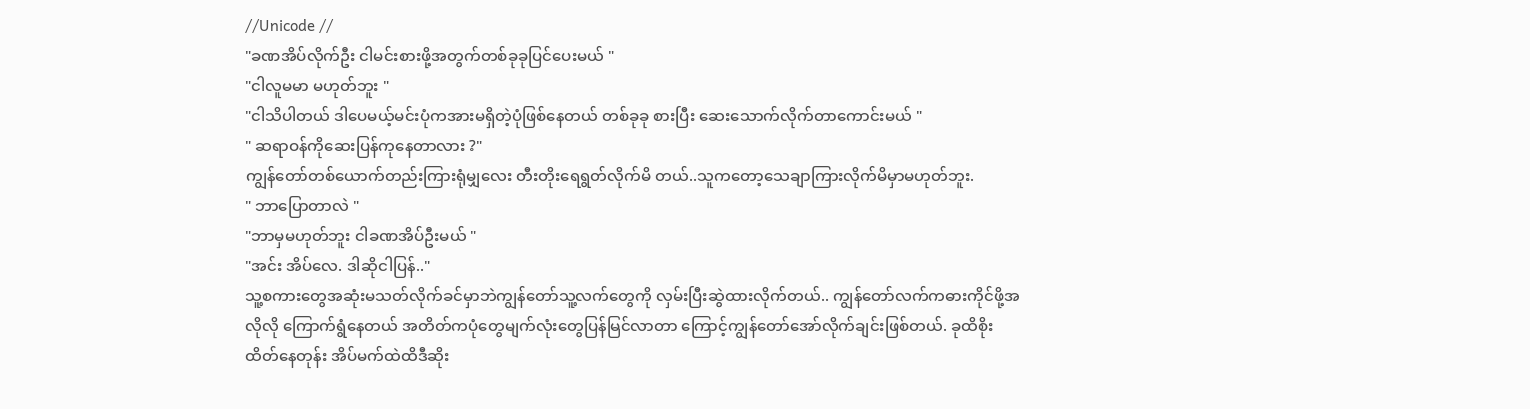//Unicode //
"ခဏအိပ်လိုက်ဦး ငါမင်းစားဖို့အတွက်တစ်ခုခုပြင်ပေးမယ် "
"ငါလူမမာ မဟုတ်ဘူး "
"ငါသိပါတယ် ဒါပေမယ့်မင်းပုံကအားမရှိတဲ့ပုံဖြစ်နေတယ် တစ်ခုခု စားပြီး ဆေးသောက်လိုက်တာကောင်းမယ် "
" ဆရာဝန်ကိုဆေးပြန်ကုနေတာလား ?"
ကျွန်တော်တစ်ယောက်တည်းကြားရုံမျှလေး တီးတိုးရေရွတ်လိုက်မိ တယ်..သူကတော့သေချာကြားလိုက်မိမှာမဟုတ်ဘူး.
" ဘာပြောတာလဲ "
"ဘာမှမဟုတ်ဘူး ငါခဏအိပ်ဦးမယ် "
"အင်း အိပ်လေ. ဒါဆိုငါပြန်.."
သူ့စကားတွေအဆုံးမသတ်လိုက်ခင်မှာဘဲကျွန်တော်သူ့လက်တွေကို လှမ်းပြီးဆွဲထားလိုက်တယ်.. ကျွန်တော်လက်ကဓားကိုင်ဖို့အလိုလို ကြောက်ရွံနေတယ် အတိတ်ကပုံတွေမျက်လုံးတွေပြန်မြင်လာတာ ကြောင့်ကျွန်တော်အော်လိုက်ချင်းဖြစ်တယ်. ခုထိစိုးထိတ်နေတုန်း အိပ်မက်ထဲထိဒီဆိုး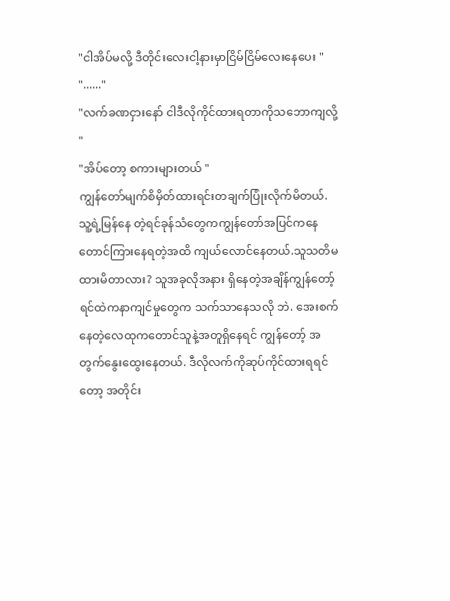"ငါအိပ်မလို့ ဒီတိုင်းလေးငါ့နားမှာငြိမ်ငြိမ်လေးနေပေး "
"......"
"လက်ခဏငှားနော် ငါဒီလိုကိုင်ထားရတာကိုသဘောကျလို့ "
"အိပ်တော့ စကားများတယ် "
ကျွန်တော်မျက်စိမှိတ်ထားရင်းတချက်ပြုံးလိုက်မိတယ်. သူ့ရဲ့မြန်နေ တဲ့ရင်ခုန်သံတွေကကျွန်တော်အပြင်ကနေတောင်ကြားနေရတဲ့အထိ ကျယ်လောင်နေတယ်.သူသတိမထားမိတာလား? သူအခုလိုအနား ရှိနေတဲ့အချိန်ကျွန်တော့်ရင်ထဲကနာကျင်မှုတွေက သက်သာနေသလို ဘဲ. အေးစက်နေတဲ့လေထုကတောင်သူနဲ့အတူရှိနေရင် ကျွန်တော့် အတွက်နွေးထွေးနေတယ်. ဒီလိုလက်ကိုဆုပ်ကိုင်ထားရရင်တော့ အတိုင်း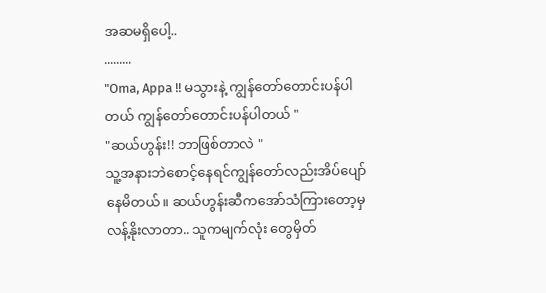အဆမရှိပေါ့..
.........
"Oma, Appa !! မသွားနဲ့ ကျွန်တော်တောင်းပန်ပါတယ် ကျွန်တော်တောင်းပန်ပါတယ် "
"ဆယ်ဟွန်း!! ဘာဖြစ်တာလဲ "
သူ့အနားဘဲစောင့်နေရင်ကျွန်တော်လည်းအိပ်ပျော်နေမိတယ်။ ဆယ်ဟွန်းဆီကအော်သံကြားတော့မှလန့်နိုးလာတာ.. သူကမျက်လုံး တွေမှိတ်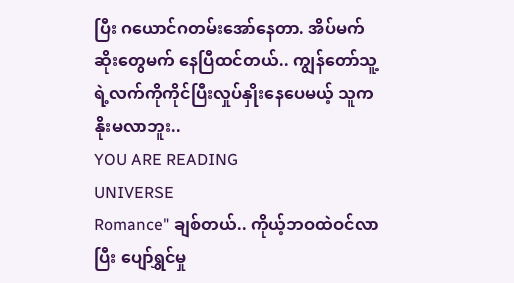ပြီး ဂယောင်ဂတမ်းအော်နေတာ. အိပ်မက်ဆိုးတွေမက် နေပြီထင်တယ်.. ကျွန်တော်သူ့ရဲ့လက်ကိုကိုင်ပြီးလှုပ်နှိုးနေပေမယ့် သူကနိုးမလာဘူး..
YOU ARE READING
UNIVERSE
Romance" ချစ်တယ်.. ကိုယ့်ဘဝထဲဝင်လာပြီး ပျော်ရွှင်မှု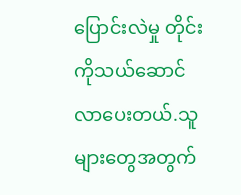ပြောင်းလဲမှု တိုင်း ကိုသယ်ဆောင်လာပေးတယ်.သူများတွေအတွက်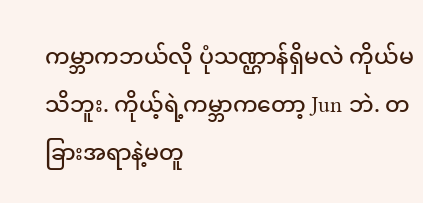ကမ္ဘာကဘယ်လို ပုံသဏ္ဌာန်ရှိမလဲ ကိုယ်မသိဘူး. ကိုယ့်ရဲ့ကမ္ဘာကတော့ Jun ဘဲ. တခြားအရာနဲ့မတူ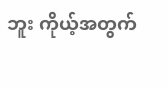ဘူး ကိုယ့်အတွက်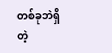တစ်ခုဘဲရှိတဲ့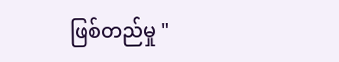ဖြစ်တည်မှု "